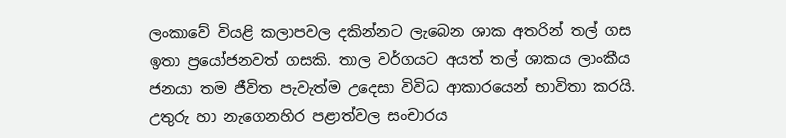ලංකාවේ වියළි කලාපවල දකින්නට ලැබෙන ශාක අතරින් තල් ගස ඉතා ප්‍රයෝජනවත් ගසකි. තාල වර්ගයට අයත් තල් ශාකය ලාංකීය ජනයා තම ජීවිත පැවැත්ම උදෙසා විවිධ ආකාරයෙන් භාවිතා කරයි. උතුරු හා නැගෙනහිර පළාත්වල සංචාරය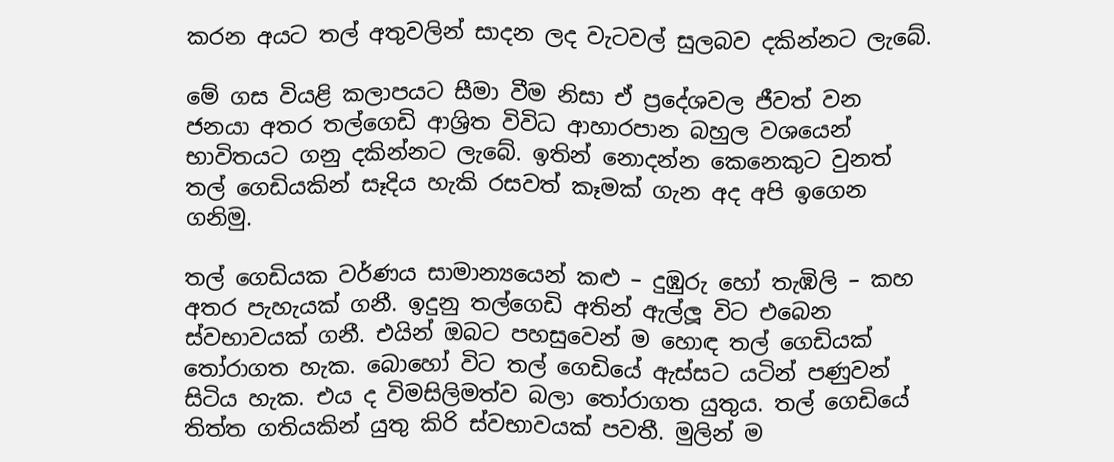කරන අයට තල් අතුවලින් සාදන ලද වැටවල් සුලබව දකින්නට ලැබේ.

මේ ගස වියළි කලාපයට සීමා වීම නිසා ඒ ප්‍රදේශවල ජීවත් වන ජනයා අතර තල්ගෙඩි ආශ්‍රිත විවිධ ආහාරපාන බහුල වශයෙන් භාවිතයට ගනු දකින්නට ලැබේ. ඉතින් නොදන්න කෙනෙකුට වුනත් තල් ගෙඩියකින් සෑදිය හැකි රසවත් කෑමක් ගැන අද අපි ඉගෙන ගනිමු.

තල් ගෙඩියක වර්ණය සාමාන්‍යයෙන් කළු – දුඹුරු හෝ තැඹිලි – කහ අතර පැහැයක් ගනී. ඉදුනු තල්ගෙඩි අතින් ඇල්ලූ විට එබෙන ස්වභාවයක් ගනී. එයින් ඔබට පහසුවෙන් ම හොඳ තල් ගෙඩියක් තෝරාගත හැක. බොහෝ විට තල් ගෙඩියේ ඇස්සට යටින් පණුවන් සිටිය හැක. එය ද විමසිලිමත්ව බලා තෝරාගත යුතුය. තල් ගෙඩියේ තිත්ත ගතියකින් යුතු කිරි ස්වභාවයක් පවතී. මුලින් ම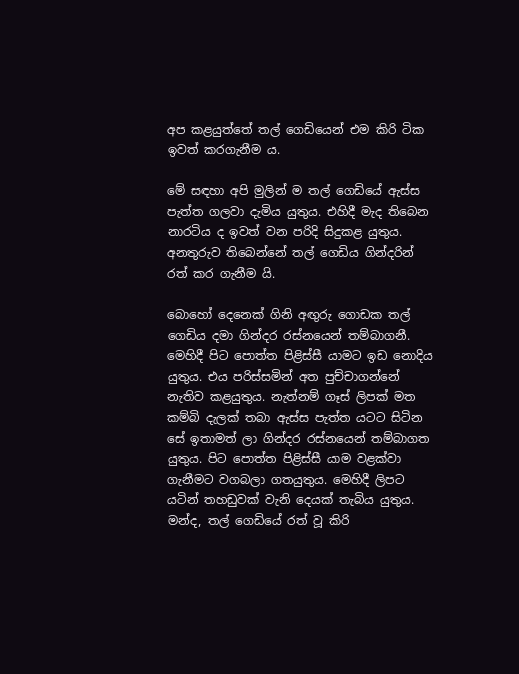අප කළයුත්තේ තල් ගෙඩියෙන් එම කිරි ටික ඉවත් කරගැනීම ය.

මේ සඳහා අපි මුලින් ම තල් ගෙඩියේ ඇස්ස පැත්ත ගලවා දැමිය යුතුය. එහිදී මැද තිබෙන නාරටිය ද ඉවත් වන පරිදි සිදුකළ යුතුය. අනතුරුව තිබෙන්නේ තල් ගෙඩිය ගින්දරින් රත් කර ගැනීම යි.

බොහෝ දෙනෙක් ගිනි අඟුරු ගොඩක තල් ගෙඩිය දමා ගින්දර රස්නයෙන් තම්බාගනී. මෙහිදී පිට පොත්ත පිළිස්සී යාමට ඉඩ නොදිය යුතුය. එය පරිස්සමින් අත පුච්චාගන්නේ නැතිව කළයුතුය. නැත්නම් ගෑස් ලිපක් මත කම්බි දැලක් තබා ඇස්ස පැත්ත යටට සිටින සේ ඉතාමත් ලා ගින්දර රස්නයෙන් තම්බාගත යුතුය. පිට පොත්ත පිළිස්සී යාම වළක්වා ගැනීමට වගබලා ගතයුතුය. මෙහිදී ලිපට යටින් තහඩුවක් වැනි දෙයක් තැබිය යුතුය. මන්ද, තල් ගෙඩියේ රත් වූ කිරි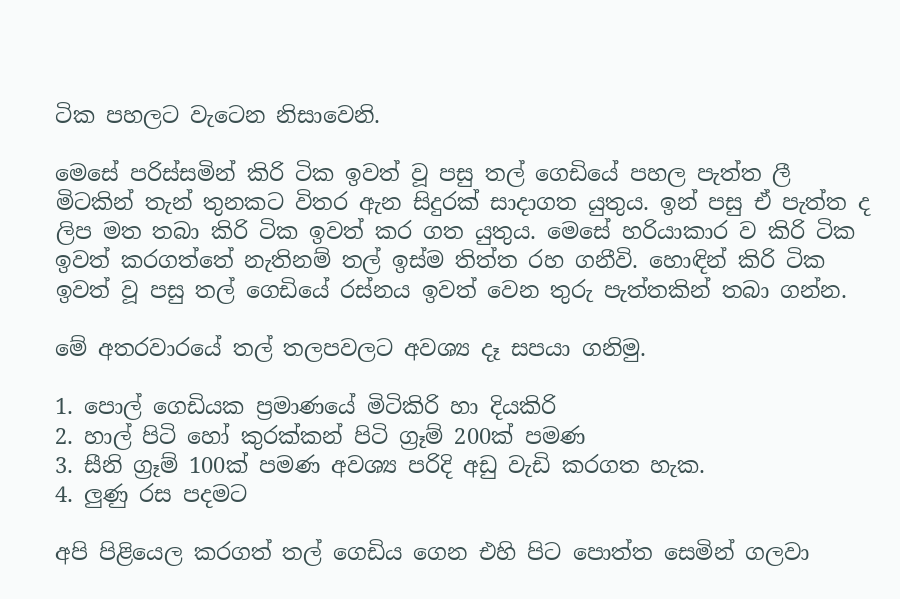ටික පහලට වැටෙන නිසාවෙනි.

මෙසේ පරිස්සමින් කිරි ටික ඉවත් වූ පසු තල් ගෙඩියේ පහල පැත්ත ලී මිටකින් තැන් තුනකට විතර ඇන සිදුරක් සාදාගත යුතුය. ඉන් පසු ඒ පැත්ත ද ලිප මත තබා කිරි ටික ඉවත් කර ගත යුතුය. මෙසේ හරියාකාර ව කිරි ටික ඉවත් කරගත්තේ නැතිනම් තල් ඉස්ම තිත්ත රහ ගනීවි. හොඳින් කිරි ටික ඉවත් වූ පසු තල් ගෙඩියේ රස්නය ඉවත් වෙන තුරු පැත්තකින් තබා ගන්න.

මේ අතරවාරයේ තල් තලපවලට අවශ්‍ය දෑ සපයා ගනිමු.

1. පොල් ගෙඩියක ප්‍රමාණයේ මිටිකිරි හා දියකිරි
2. හාල් පිටි හෝ කුරක්කන් පිටි ග්‍රෑම් 200ක් පමණ
3. සීනි ග්‍රෑම් 100ක් පමණ අවශ්‍ය පරිදි අඩු වැඩි කරගත හැක.
4. ලුණු රස පදමට

අපි පිළියෙල කරගත් තල් ගෙඩිය ගෙන එහි පිට පොත්ත සෙමින් ගලවා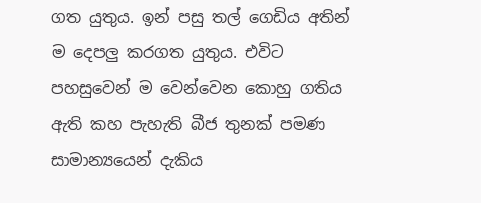ගත යුතුය. ඉන් පසු තල් ගෙඩිය අතින් ම දෙපලු කරගත යුතුය. එවිට පහසුවෙන් ම වෙන්වෙන කොහු ගතිය ඇති කහ පැහැති බීජ තුනක් පමණ සාමාන්‍යයෙන් දැකිය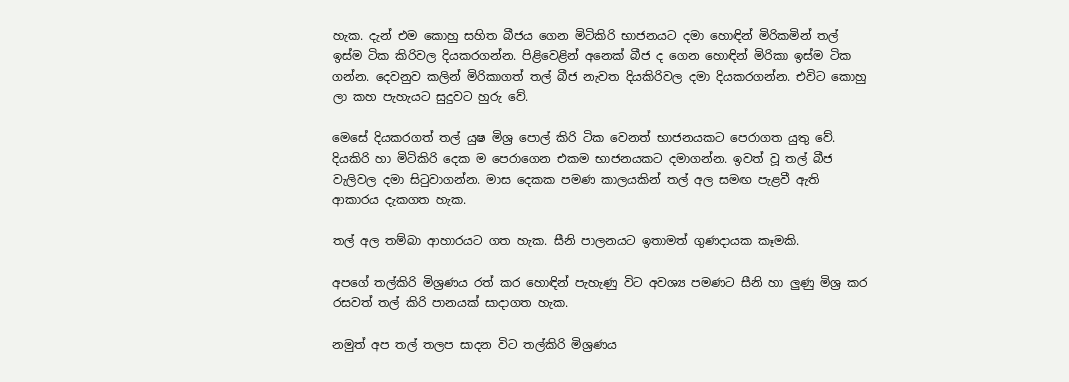හැක. දැන් එම කොහු සහිත බීජය ගෙන මිටිකිරි භාජනයට දමා හොඳින් මිරිකමින් තල් ඉස්ම ටික කිරිවල දියකරගන්න. පිළිවෙළින් අනෙක් බීජ ද ගෙන හොඳින් මිරිකා ඉස්ම ටික ගන්න. දෙවනුව කලින් මිරිකාගත් තල් බීජ නැවත දියකිරිවල දමා දියකරගන්න. එවිට කොහු ලා කහ පැහැයට සුදුවට හුරු වේ.

මෙසේ දියකරගත් තල් යුෂ මිශ්‍ර පොල් කිරි ටික වෙනත් භාජනයකට පෙරාගත යුතු වේ. දියකිරි හා මිටිකිරි දෙක ම පෙරාගෙන එකම භාජනයකට දමාගන්න. ඉවත් වූ තල් බීජ වැලිවල දමා සිටුවාගන්න. මාස දෙකක පමණ කාලයකින් තල් අල සමඟ පැළවී ඇති ආකාරය දැකගත හැක.

තල් අල තම්බා ආහාරයට ගත හැක. සීනි පාලනයට ඉතාමත් ගුණදායක කෑමකි.

අපගේ තල්කිරි මිශ්‍රණය රත් කර හොඳින් පැහැණු විට අවශ්‍ය පමණට සීනි හා ලුණු මිශ්‍ර කර රසවත් තල් කිරි පානයක් සාදාගත හැක.

නමුත් අප තල් තලප සාදන විට තල්කිරි මිශ්‍රණය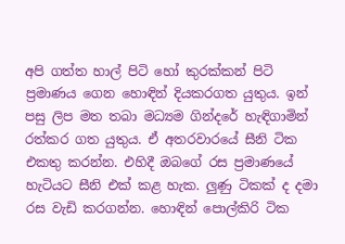අපි ගත්ත හාල් පිටි හෝ කුරක්කන් පිටි ප්‍රමාණය ගෙන හොඳින් දියකරගත යුතුය. ඉන් පසු ලිප මත තබා මධ්‍යම ගින්දරේ හැඳිගාමින් රත්කර ගත යුතුය. ඒ අතරවාරයේ සීනි ටික එකතු කරන්න. එහිදී ඔබගේ රස ප්‍රමාණයේ හැටියට සීනි එක් කළ හැක. ලුණු ටිකක් ද දමා රස වැඩි කරගන්න. හොඳින් පොල්කිරි ටික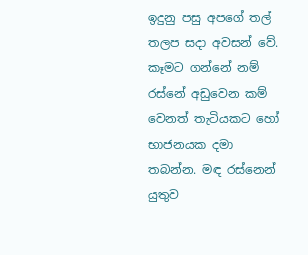ඉදුනු පසු අපගේ තල් තලප සදා අවසන් වේ. කෑමට ගන්නේ නම් රස්නේ අඩුවෙන කම් වෙනත් තැටියකට හෝ භාජනයක දමා තබන්න. මඳ රස්නෙන් යුතුව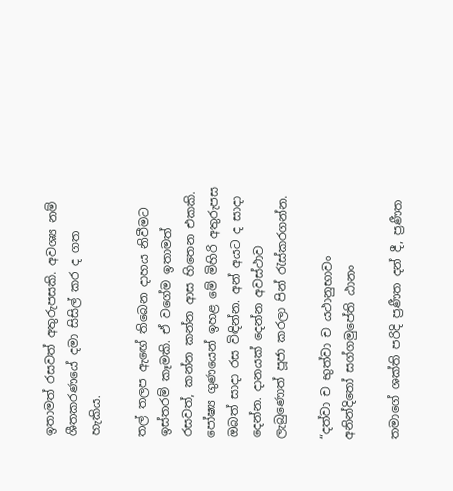ඉතාමත් රසවත් අතුරුපසකි. අවශ්‍ය නම් ශීතකරණයේ දමා සිසිල් කර ද ගත හැකිය.

තල් තලප ඇඟේ තිබෙන දාහය නිවීමට ඉස්තරම් කෑමකි. ඒ වගේම ඉතාමත් රසවත්, කන්න කන්න ආස හිතෙන එකකි. පෝෂ්‍ය ගුණයෙන් ඉහළ මේ මිහිරි අතුරුපස ඔබත් සාදා රස විඳින්න. අන් අයට ද සාදා දෙන්න. දානයක් දෙන්න අවස්ථාව ලැබුණොත් පූජා කරලා පින් රැස්කරගන්න.

“දත්වා ච භුත්වා ච යථානුභාවං
අනින්දිතෝ සග්ගමුපේති ඨානං

තමාගේ ශක්ති පරිදි ප්‍රණීත දන් දී, ප්‍රණීත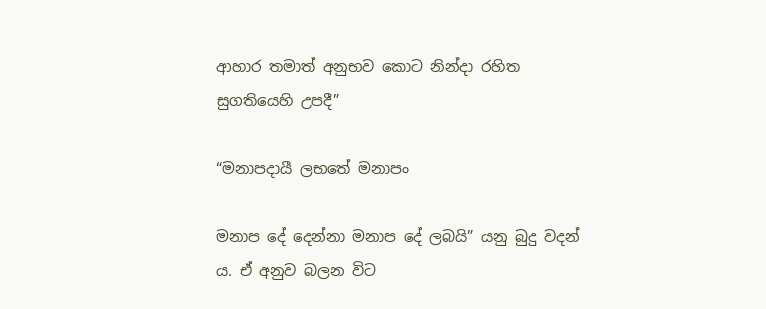ආහාර තමාත් අනුභව කොට නින්දා රහිත සුගතියෙහි උපදී”

“මනාපදායී ලභතේ මනාපං

මනාප දේ දෙන්නා මනාප දේ ලබයි” යනු බුදු වදන් ය. ඒ අනුව බලන විට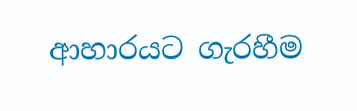ආහාරයට ගැරහීම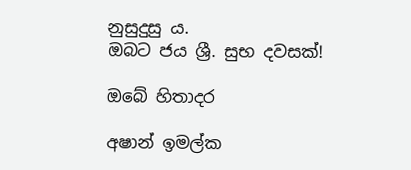නුසුදුසු ය.
ඔබට ජය ශ්‍රී. සුභ දවසක්!

ඔබේ හිතාදර

අෂාන් ඉමල්ක